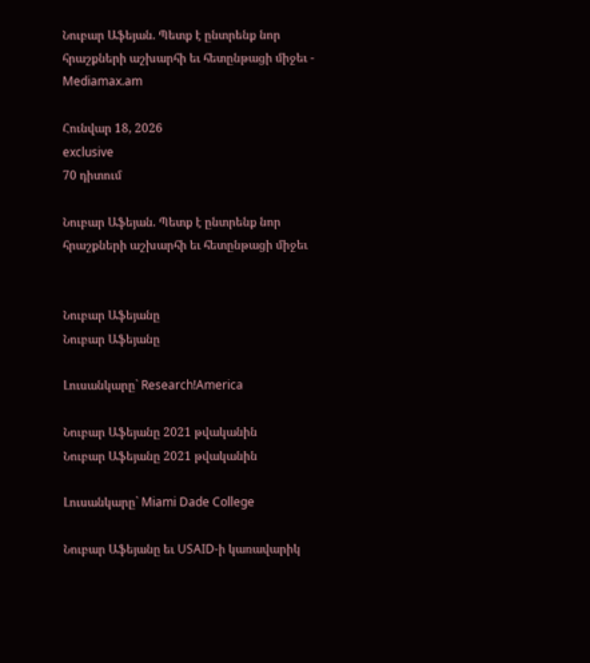Նուբար Աֆեյան. Պետք է ընտրենք նոր հրաշքների աշխարհի եւ հետընթացի միջեւ - Mediamax.am

Հունվար 18, 2026
exclusive
70 դիտում

Նուբար Աֆեյան. Պետք է ընտրենք նոր հրաշքների աշխարհի եւ հետընթացի միջեւ


Նուբար Աֆեյանը
Նուբար Աֆեյանը

Լուսանկարը` Research!America

Նուբար Աֆեյանը 2021 թվականին
Նուբար Աֆեյանը 2021 թվականին

Լուսանկարը` Miami Dade College

Նուբար Աֆեյանը եւ USAID-ի կառավարիկ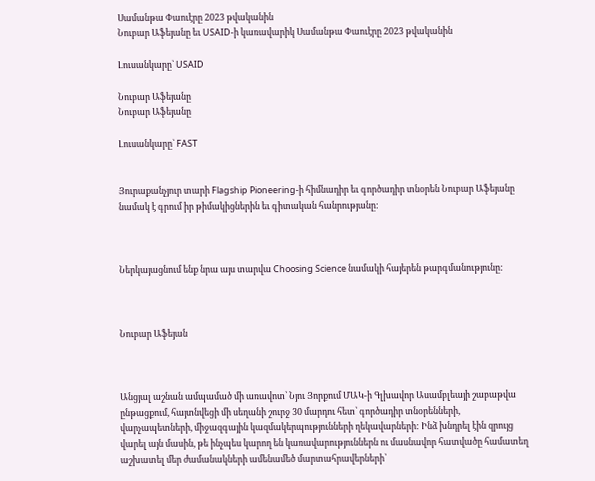Սամանթա Փաուէրը 2023 թվականին
Նուբար Աֆեյանը եւ USAID-ի կառավարիկ Սամանթա Փաուէրը 2023 թվականին

Լուսանկարը` USAID

Նուբար Աֆեյանը
Նուբար Աֆեյանը

Լուսանկարը` FAST


Յուրաքանչյուր տարի Flagship Pioneering-ի հիմնադիր եւ գործադիր տնօրեն Նուբար Աֆեյանը նամակ է գրում իր թիմակիցներին եւ գիտական հանրությանը:



Ներկայացնում ենք նրա այս տարվա Choosing Science նամակի հայերեն թարգմանությունը:



Նուբար Աֆեյան



Անցյալ աշնան ամպամած մի առավոտ՝ Նյու Յորքում ՄԱԿ-ի Գլխավոր Ասամբլեայի շաբաթվա ընթացքում, հայտնվեցի մի սեղանի շուրջ 30 մարդու հետ՝ գործադիր տնօրենների, վարչապետների, միջազգային կազմակերպությունների ղեկավարների: Ինձ խնդրել էին զրույց վարել այն մասին, թե ինչպես կարող են կառավարություններն ու մասնավոր հատվածը համատեղ աշխատել մեր ժամանակների ամենամեծ մարտահրավերների՝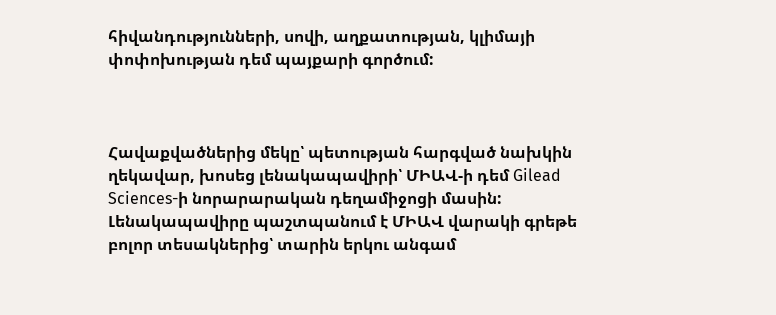հիվանդությունների, սովի, աղքատության, կլիմայի փոփոխության դեմ պայքարի գործում:



Հավաքվածներից մեկը՝ պետության հարգված նախկին ղեկավար, խոսեց լենակապավիրի՝ ՄԻԱՎ-ի դեմ Gilead Sciences-ի նորարարական դեղամիջոցի մասին: Լենակապավիրը պաշտպանում է ՄԻԱՎ վարակի գրեթե բոլոր տեսակներից՝ տարին երկու անգամ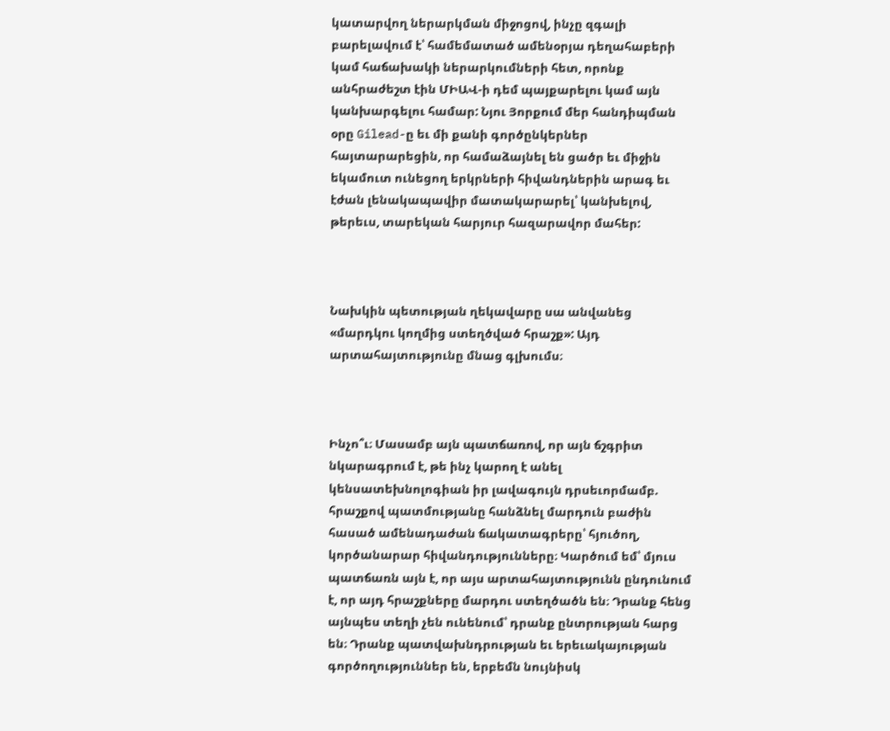կատարվող ներարկման միջոցով, ինչը զգալի բարելավում է՝ համեմատած ամենօրյա դեղահաբերի կամ հաճախակի ներարկումների հետ, որոնք անհրաժեշտ էին ՄԻԱՎ-ի դեմ պայքարելու կամ այն կանխարգելու համար: Նյու Յորքում մեր հանդիպման օրը Gilead-ը եւ մի քանի գործընկերներ հայտարարեցին, որ համաձայնել են ցածր եւ միջին եկամուտ ունեցող երկրների հիվանդներին արագ եւ էժան լենակապավիր մատակարարել՝ կանխելով, թերեւս, տարեկան հարյուր հազարավոր մահեր:



Նախկին պետության ղեկավարը սա անվանեց «մարդկու կողմից ստեղծված հրաշք»: Այդ արտահայտությունը մնաց գլխումս։



Ինչո՞ւ։ Մասամբ այն պատճառով, որ այն ճշգրիտ նկարագրում է, թե ինչ կարող է անել կենսատեխնոլոգիան իր լավագույն դրսեւորմամբ. հրաշքով պատմությանը հանձնել մարդուն բաժին հասած ամենադաժան ճակատագրերը՝ հյուծող, կործանարար հիվանդությունները։ Կարծում եմ՝ մյուս պատճառն այն է, որ այս արտահայտությունն ընդունում է, որ այդ հրաշքները մարդու ստեղծածն են։ Դրանք հենց այնպես տեղի չեն ունենում՝ դրանք ընտրության հարց են։ Դրանք պատվախնդրության եւ երեւակայության գործողություններ են, երբեմն նույնիսկ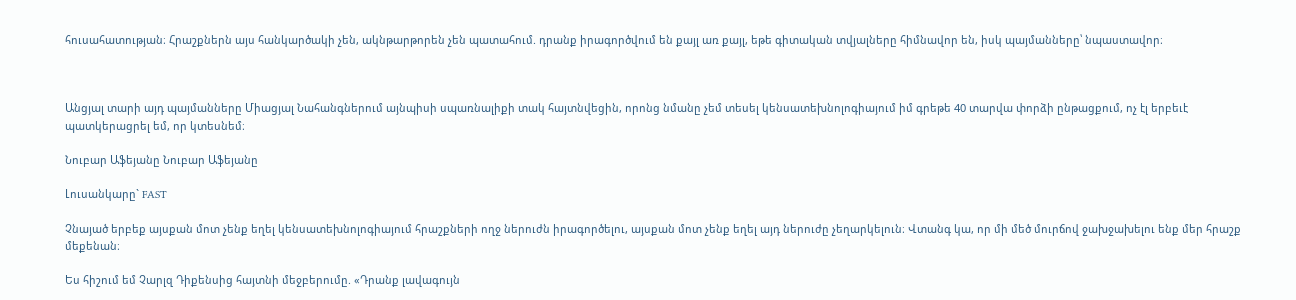հուսահատության։ Հրաշքներն այս հանկարծակի չեն, ակնթարթորեն չեն պատահում. դրանք իրագործվում են քայլ առ քայլ, եթե գիտական տվյալները հիմնավոր են, իսկ պայմանները՝ նպաստավոր։



Անցյալ տարի այդ պայմանները Միացյալ Նահանգներում այնպիսի սպառնալիքի տակ հայտնվեցին, որոնց նմանը չեմ տեսել կենսատեխնոլոգիայում իմ գրեթե 40 տարվա փորձի ընթացքում, ոչ էլ երբեւէ պատկերացրել եմ, որ կտեսնեմ։

Նուբար Աֆեյանը Նուբար Աֆեյանը

Լուսանկարը` FAST

Չնայած երբեք այսքան մոտ չենք եղել կենսատեխնոլոգիայում հրաշքների ողջ ներուժն իրագործելու, այսքան մոտ չենք եղել այդ ներուժը չեղարկելուն։ Վտանգ կա, որ մի մեծ մուրճով ջախջախելու ենք մեր հրաշք մեքենան։

Ես հիշում եմ Չարլզ Դիքենսից հայտնի մեջբերումը. «Դրանք լավագույն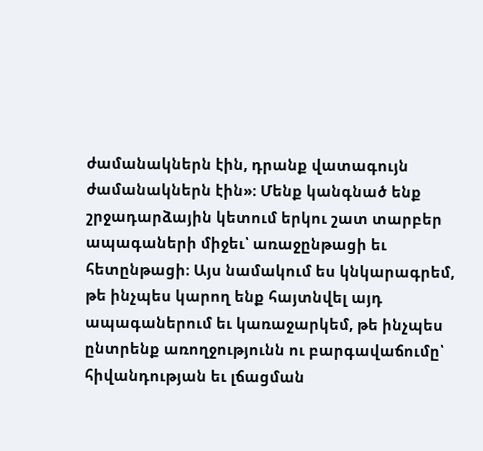ժամանակներն էին, դրանք վատագույն ժամանակներն էին»։ Մենք կանգնած ենք շրջադարձային կետում երկու շատ տարբեր ապագաների միջեւ՝ առաջընթացի եւ հետընթացի։ Այս նամակում ես կնկարագրեմ, թե ինչպես կարող ենք հայտնվել այդ ապագաներում եւ կառաջարկեմ, թե ինչպես ընտրենք առողջությունն ու բարգավաճումը՝ հիվանդության եւ լճացման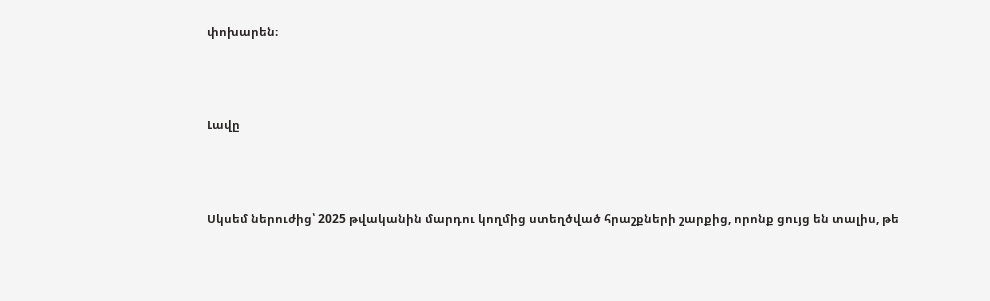փոխարեն։



Լավը



Սկսեմ ներուժից՝ 2025 թվականին մարդու կողմից ստեղծված հրաշքների շարքից, որոնք ցույց են տալիս, թե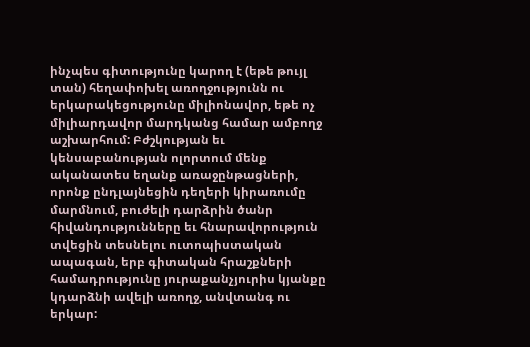ինչպես գիտությունը կարող է (եթե թույլ տան) հեղափոխել առողջությունն ու երկարակեցությունը միլիոնավոր, եթե ոչ միլիարդավոր մարդկանց համար ամբողջ աշխարհում: Բժշկության եւ կենսաբանության ոլորտում մենք ականատես եղանք առաջընթացների, որոնք ընդլայնեցին դեղերի կիրառումը մարմնում, բուժելի դարձրին ծանր հիվանդությունները եւ հնարավորություն տվեցին տեսնելու ուտոպիստական ապագան, երբ գիտական հրաշքների համադրությունը յուրաքանչյուրիս կյանքը կդարձնի ավելի առողջ, անվտանգ ու երկար: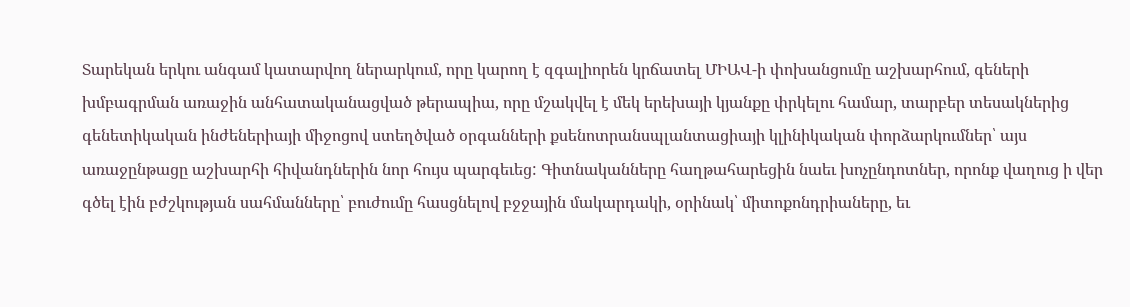Տարեկան երկու անգամ կատարվող ներարկում, որը կարող է զգալիորեն կրճատել ՄԻԱՎ-ի փոխանցումը աշխարհում, գեների խմբագրման առաջին անհատականացված թերապիա, որը մշակվել է մեկ երեխայի կյանքը փրկելու համար, տարբեր տեսակներից գենետիկական ինժեներիայի միջոցով ստեղծված օրգանների քսենոտրանսպլանտացիայի կլինիկական փորձարկումներ՝ այս առաջընթացը աշխարհի հիվանդներին նոր հույս պարգեւեց: Գիտնականները հաղթահարեցին նաեւ խոչընդոտներ, որոնք վաղուց ի վեր գծել էին բժշկության սահմանները՝ բուժումը հասցնելով բջջային մակարդակի, օրինակ՝ միտոքոնդրիաները, եւ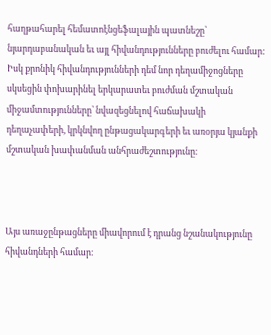հաղթահարել հեմատոէնցեֆալային պատնեշը՝ նյարդաբանական եւ այլ հիվանդությունները բուժելու համար: Իսկ քրոնիկ հիվանդությունների դեմ նոր դեղամիջոցները սկսեցին փոխարինել երկարատեւ բուժման մշտական միջամտությունները՝ նվազեցնելով հաճախակի դեղաչափերի, կրկնվող ընթացակարգերի եւ առօրյա կյանքի մշտական խափանման անհրաժեշտությունը։



Այս առաջընթացները միավորում է դրանց նշանակությունը հիվանդների համար։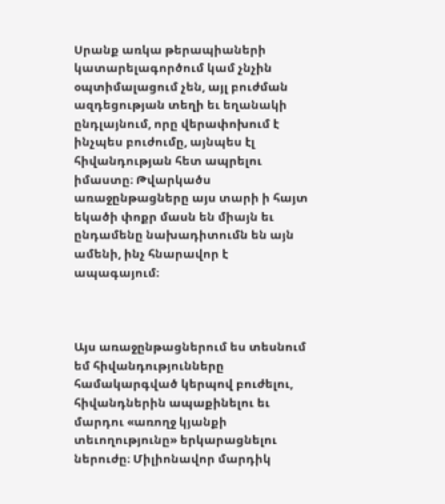Սրանք առկա թերապիաների կատարելագործում կամ չնչին օպտիմալացում չեն, այլ բուժման ազդեցության տեղի եւ եղանակի ընդլայնում, որը վերափոխում է ինչպես բուժումը, այնպես էլ հիվանդության հետ ապրելու իմաստը։ Թվարկածս առաջընթացները այս տարի ի հայտ եկածի փոքր մասն են միայն եւ ընդամենը նախադիտումն են այն ամենի, ինչ հնարավոր է ապագայում։



Այս առաջընթացներում ես տեսնում եմ հիվանդությունները համակարգված կերպով բուժելու, հիվանդներին ապաքինելու եւ մարդու «առողջ կյանքի տեւողությունը» երկարացնելու ներուժը։ Միլիոնավոր մարդիկ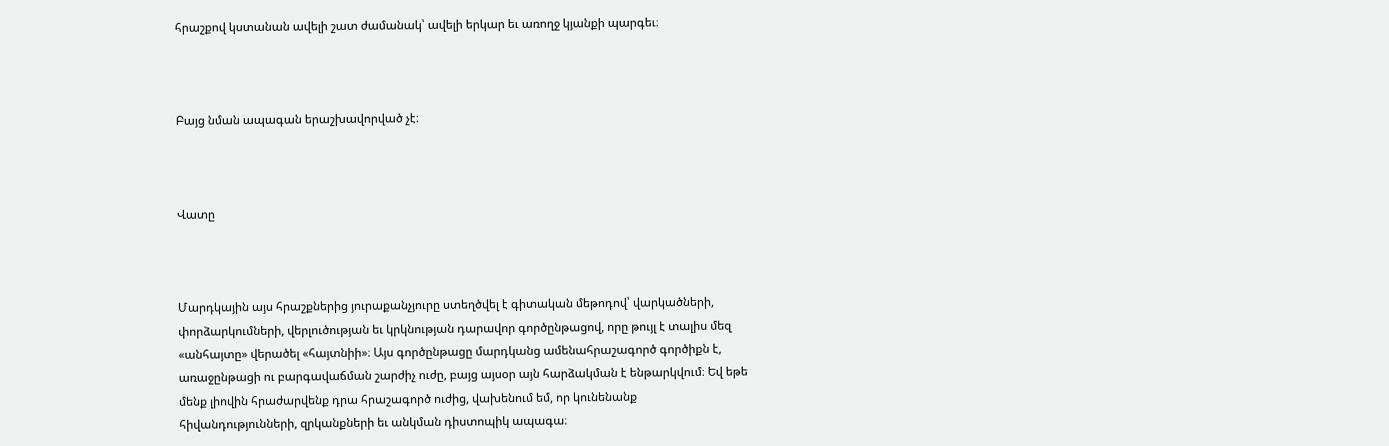հրաշքով կստանան ավելի շատ ժամանակ՝ ավելի երկար եւ առողջ կյանքի պարգեւ։



Բայց նման ապագան երաշխավորված չէ։



Վատը



Մարդկային այս հրաշքներից յուրաքանչյուրը ստեղծվել է գիտական մեթոդով՝ վարկածների, փորձարկումների, վերլուծության եւ կրկնության դարավոր գործընթացով, որը թույլ է տալիս մեզ «անհայտը» վերածել «հայտնիի»։ Այս գործընթացը մարդկանց ամենահրաշագործ գործիքն է, առաջընթացի ու բարգավաճման շարժիչ ուժը, բայց այսօր այն հարձակման է ենթարկվում։ Եվ եթե մենք լիովին հրաժարվենք դրա հրաշագործ ուժից, վախենում եմ, որ կունենանք հիվանդությունների, զրկանքների եւ անկման դիստոպիկ ապագա։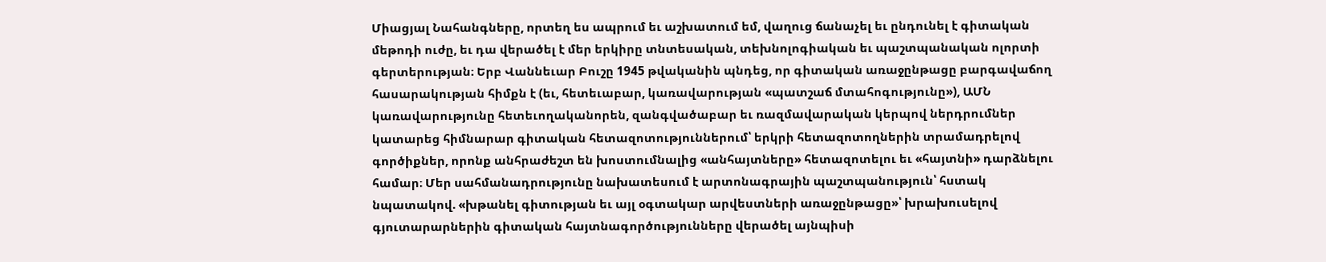Միացյալ Նահանգները, որտեղ ես ապրում եւ աշխատում եմ, վաղուց ճանաչել եւ ընդունել է գիտական մեթոդի ուժը, եւ դա վերածել է մեր երկիրը տնտեսական, տեխնոլոգիական եւ պաշտպանական ոլորտի գերտերության։ Երբ Վաննեւար Բուշը 1945 թվականին պնդեց, որ գիտական առաջընթացը բարգավաճող հասարակության հիմքն է (եւ, հետեւաբար, կառավարության «պատշաճ մտահոգությունը»), ԱՄՆ կառավարությունը հետեւողականորեն, զանգվածաբար եւ ռազմավարական կերպով ներդրումներ կատարեց հիմնարար գիտական հետազոտություններում՝ երկրի հետազոտողներին տրամադրելով գործիքներ, որոնք անհրաժեշտ են խոստումնալից «անհայտները» հետազոտելու եւ «հայտնի» դարձնելու համար։ Մեր սահմանադրությունը նախատեսում է արտոնագրային պաշտպանություն՝ հստակ նպատակով. «խթանել գիտության եւ այլ օգտակար արվեստների առաջընթացը»՝ խրախուսելով գյուտարարներին գիտական հայտնագործությունները վերածել այնպիսի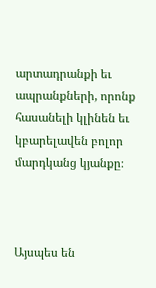արտադրանքի եւ ապրանքների, որոնք հասանելի կլինեն եւ կբարելավեն բոլոր մարդկանց կյանքը։



Այսպես են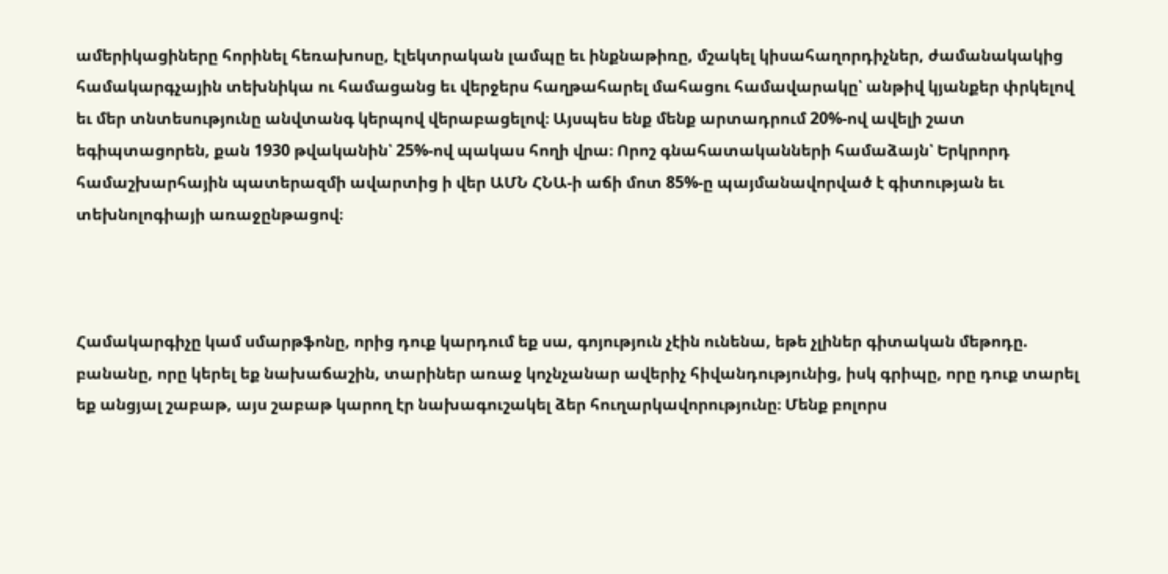ամերիկացիները հորինել հեռախոսը, էլեկտրական լամպը եւ ինքնաթիռը, մշակել կիսահաղորդիչներ, ժամանակակից համակարգչային տեխնիկա ու համացանց եւ վերջերս հաղթահարել մահացու համավարակը՝ անթիվ կյանքեր փրկելով եւ մեր տնտեսությունը անվտանգ կերպով վերաբացելով։ Այսպես ենք մենք արտադրում 20%-ով ավելի շատ եգիպտացորեն, քան 1930 թվականին՝ 25%-ով պակաս հողի վրա։ Որոշ գնահատականների համաձայն՝ Երկրորդ համաշխարհային պատերազմի ավարտից ի վեր ԱՄՆ ՀՆԱ-ի աճի մոտ 85%-ը պայմանավորված է գիտության եւ տեխնոլոգիայի առաջընթացով։



Համակարգիչը կամ սմարթֆոնը, որից դուք կարդում եք սա, գոյություն չէին ունենա, եթե չլիներ գիտական մեթոդը. բանանը, որը կերել եք նախաճաշին, տարիներ առաջ կոչնչանար ավերիչ հիվանդությունից, իսկ գրիպը, որը դուք տարել եք անցյալ շաբաթ, այս շաբաթ կարող էր նախագուշակել ձեր հուղարկավորությունը։ Մենք բոլորս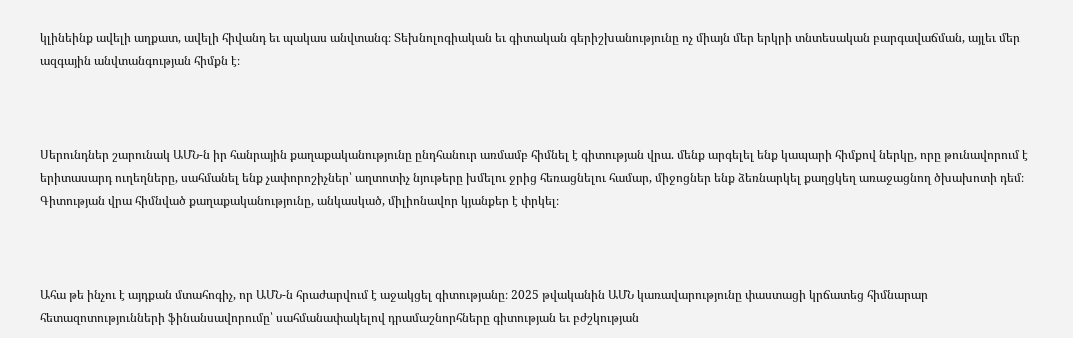կլինեինք ավելի աղքատ, ավելի հիվանդ եւ պակաս անվտանգ։ Տեխնոլոգիական եւ գիտական գերիշխանությունը ոչ միայն մեր երկրի տնտեսական բարգավաճման, այլեւ մեր ազգային անվտանգության հիմքն է։



Սերունդներ շարունակ ԱՄՆ-ն իր հանրային քաղաքականությունը ընդհանուր առմամբ հիմնել է գիտության վրա. մենք արգելել ենք կապարի հիմքով ներկը, որը թունավորում է երիտասարդ ուղեղները, սահմանել ենք չափորոշիչներ՝ աղտոտիչ նյութերը խմելու ջրից հեռացնելու համար, միջոցներ ենք ձեռնարկել քաղցկեղ առաջացնող ծխախոտի դեմ։ Գիտության վրա հիմնված քաղաքականությունը, անկասկած, միլիոնավոր կյանքեր է փրկել։



Ահա թե ինչու է այդքան մտահոգիչ, որ ԱՄՆ-ն հրաժարվում է աջակցել գիտությանը։ 2025 թվականին ԱՄՆ կառավարությունը փաստացի կրճատեց հիմնարար հետազոտությունների ֆինանսավորումը՝ սահմանափակելով դրամաշնորհները գիտության եւ բժշկության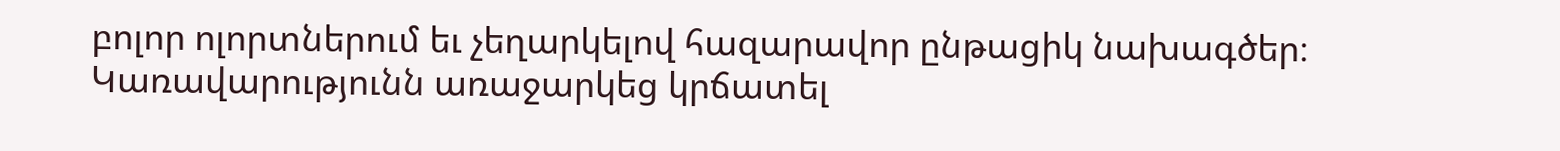բոլոր ոլորտներում եւ չեղարկելով հազարավոր ընթացիկ նախագծեր։ Կառավարությունն առաջարկեց կրճատել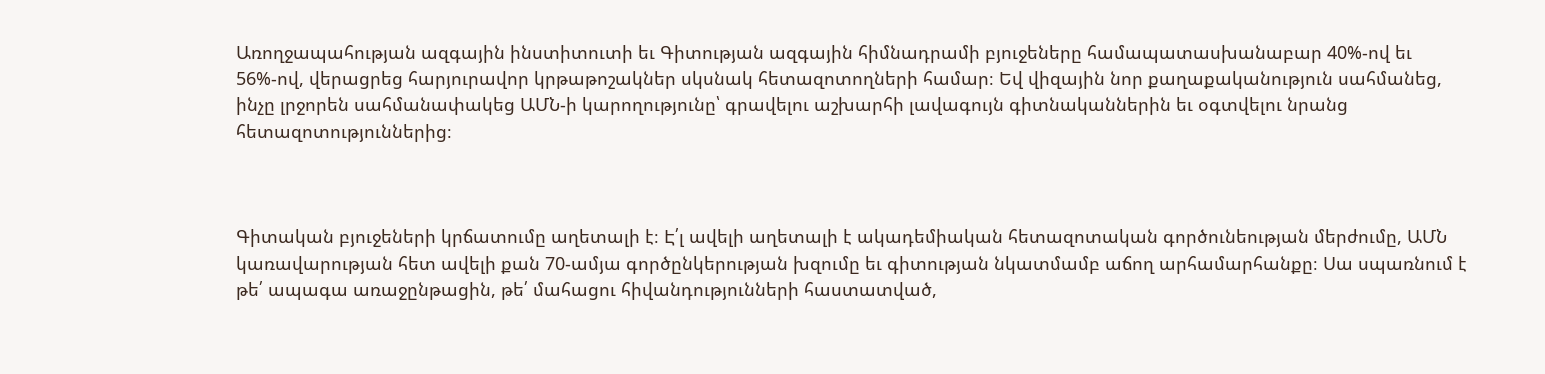Առողջապահության ազգային ինստիտուտի եւ Գիտության ազգային հիմնադրամի բյուջեները համապատասխանաբար 40%-ով եւ 56%-ով, վերացրեց հարյուրավոր կրթաթոշակներ սկսնակ հետազոտողների համար։ Եվ վիզային նոր քաղաքականություն սահմանեց, ինչը լրջորեն սահմանափակեց ԱՄՆ-ի կարողությունը՝ գրավելու աշխարհի լավագույն գիտնականներին եւ օգտվելու նրանց հետազոտություններից։



Գիտական բյուջեների կրճատումը աղետալի է։ Է՛լ ավելի աղետալի է ակադեմիական հետազոտական գործունեության մերժումը, ԱՄՆ կառավարության հետ ավելի քան 70-ամյա գործընկերության խզումը եւ գիտության նկատմամբ աճող արհամարհանքը։ Սա սպառնում է թե՛ ապագա առաջընթացին, թե՛ մահացու հիվանդությունների հաստատված,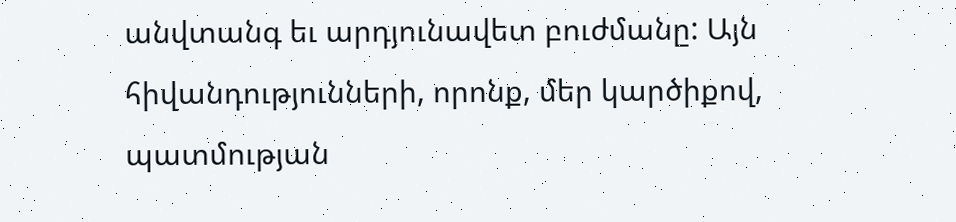անվտանգ եւ արդյունավետ բուժմանը: Այն հիվանդությունների, որոնք, մեր կարծիքով, պատմության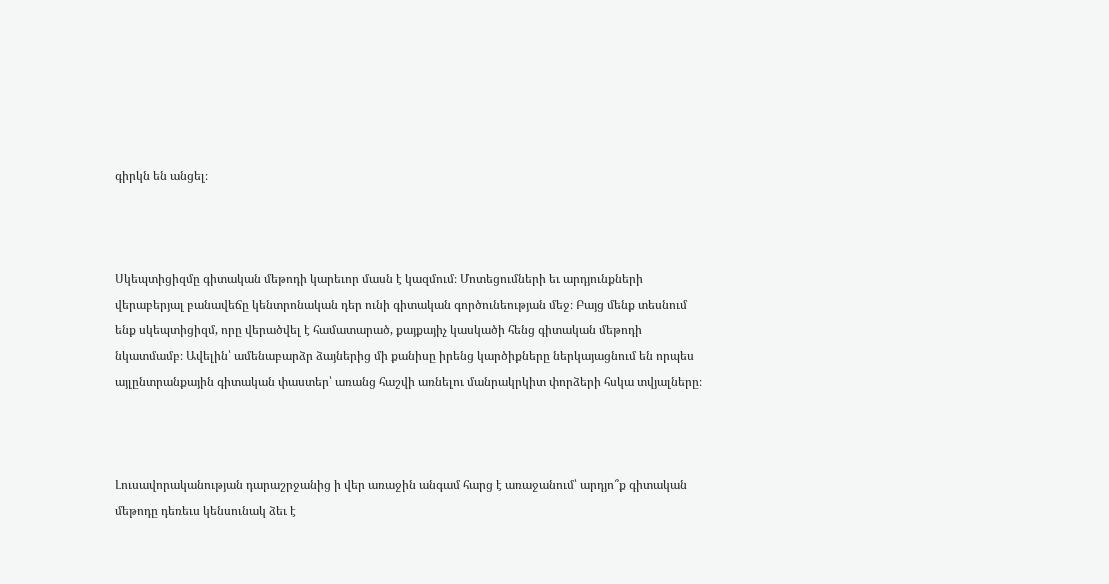գիրկն են անցել։



Սկեպտիցիզմը գիտական մեթոդի կարեւոր մասն է կազմում։ Մոտեցումների եւ արդյունքների վերաբերյալ բանավեճը կենտրոնական դեր ունի գիտական գործունեության մեջ։ Բայց մենք տեսնում ենք սկեպտիցիզմ, որը վերածվել է համատարած, քայքայիչ կասկածի հենց գիտական մեթոդի նկատմամբ։ Ավելին՝ ամենաբարձր ձայներից մի քանիսը իրենց կարծիքները ներկայացնում են որպես այլընտրանքային գիտական փաստեր՝ առանց հաշվի առնելու մանրակրկիտ փորձերի հսկա տվյալները։



Լուսավորականության դարաշրջանից ի վեր առաջին անգամ հարց է առաջանում՝ արդյո՞ք գիտական մեթոդը դեռեւս կենսունակ ձեւ է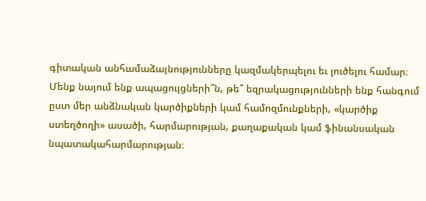գիտական անհամաձայնությունները կազմակերպելու եւ լուծելու համար։ Մենք նայում ենք ապացույցների՞ն, թե՞ եզրակացությունների ենք հանգում ըստ մեր անձնական կարծիքների կամ համոզմունքների, «կարծիք ստեղծողի» ասածի, հարմարության, քաղաքական կամ ֆինանսական նպատակահարմարության։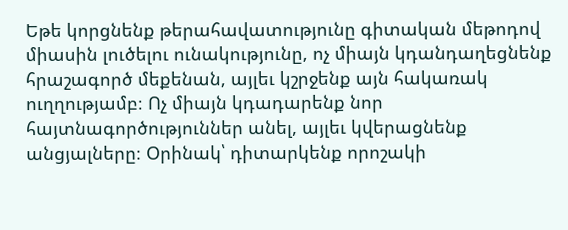Եթե կորցնենք թերահավատությունը գիտական մեթոդով միասին լուծելու ունակությունը, ոչ միայն կդանդաղեցնենք հրաշագործ մեքենան, այլեւ կշրջենք այն հակառակ ուղղությամբ։ Ոչ միայն կդադարենք նոր հայտնագործություններ անել, այլեւ կվերացնենք անցյալները։ Օրինակ՝ դիտարկենք որոշակի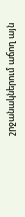շրջանակներում աճող այն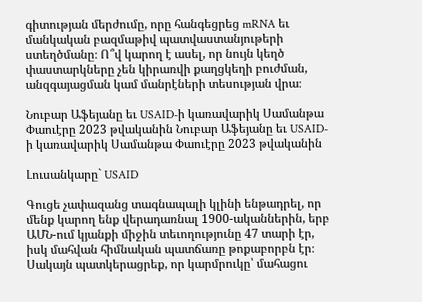գիտության մերժումը, որը հանգեցրեց mRNA եւ մանկական բազմաթիվ պատվաստանյութերի ստեղծմանը։ Ո՞վ կարող է ասել, որ նույն կեղծ փաստարկները չեն կիրառվի քաղցկեղի բուժման, անզգայացման կամ մանրէների տեսության վրա։

Նուբար Աֆեյանը եւ USAID-ի կառավարիկ Սամանթա Փաուէրը 2023 թվականին Նուբար Աֆեյանը եւ USAID-ի կառավարիկ Սամանթա Փաուէրը 2023 թվականին

Լուսանկարը` USAID

Գուցե չափազանց տագնապալի կլինի ենթադրել, որ մենք կարող ենք վերադառնալ 1900-ականներին, երբ ԱՄՆ-ում կյանքի միջին տեւողությունը 47 տարի էր, իսկ մահվան հիմնական պատճառը թոքաբորբն էր։ Սակայն պատկերացրեք, որ կարմրուկը՝ մահացու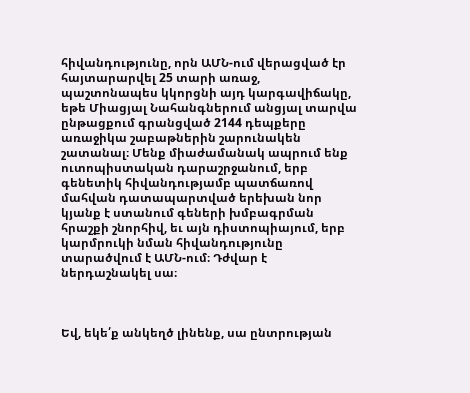հիվանդությունը, որն ԱՄՆ-ում վերացված էր հայտարարվել 25 տարի առաջ, պաշտոնապես կկորցնի այդ կարգավիճակը, եթե Միացյալ Նահանգներում անցյալ տարվա ընթացքում գրանցված 2144 դեպքերը առաջիկա շաբաթներին շարունակեն շատանալ։ Մենք միաժամանակ ապրում ենք ուտոպիստական դարաշրջանում, երբ գենետիկ հիվանդությամբ պատճառով մահվան դատապարտված երեխան նոր կյանք է ստանում գեների խմբագրման հրաշքի շնորհիվ, եւ այն դիստոպիայում, երբ կարմրուկի նման հիվանդությունը տարածվում է ԱՄՆ-ում։ Դժվար է ներդաշնակել սա։



Եվ, եկե՛ք անկեղծ լինենք, սա ընտրության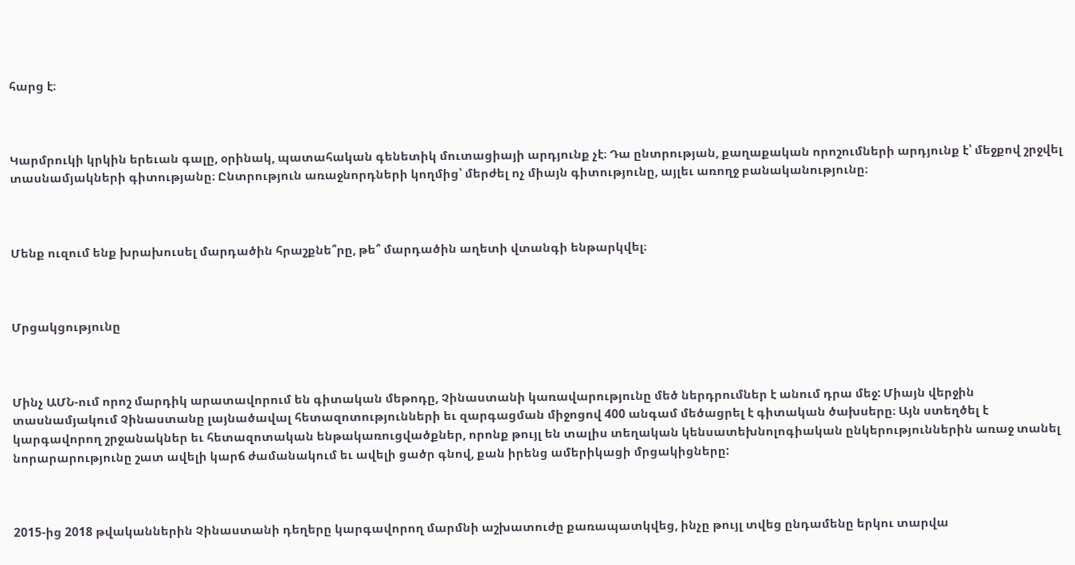հարց է։



Կարմրուկի կրկին երեւան գալը, օրինակ, պատահական գենետիկ մուտացիայի արդյունք չէ։ Դա ընտրության, քաղաքական որոշումների արդյունք է՝ մեջքով շրջվել տասնամյակների գիտությանը։ Ընտրություն առաջնորդների կողմից՝ մերժել ոչ միայն գիտությունը, այլեւ առողջ բանականությունը։



Մենք ուզում ենք խրախուսել մարդածին հրաշքնե՞րը, թե՞ մարդածին աղետի վտանգի ենթարկվել։



Մրցակցությունը



Մինչ ԱՄՆ-ում որոշ մարդիկ արատավորում են գիտական մեթոդը, Չինաստանի կառավարությունը մեծ ներդրումներ է անում դրա մեջ: Միայն վերջին տասնամյակում Չինաստանը լայնածավալ հետազոտությունների եւ զարգացման միջոցով 400 անգամ մեծացրել է գիտական ծախսերը։ Այն ստեղծել է կարգավորող շրջանակներ եւ հետազոտական ենթակառուցվածքներ, որոնք թույլ են տալիս տեղական կենսատեխնոլոգիական ընկերություններին առաջ տանել նորարարությունը շատ ավելի կարճ ժամանակում եւ ավելի ցածր գնով, քան իրենց ամերիկացի մրցակիցները:



2015-ից 2018 թվականներին Չինաստանի դեղերը կարգավորող մարմնի աշխատուժը քառապատկվեց, ինչը թույլ տվեց ընդամենը երկու տարվա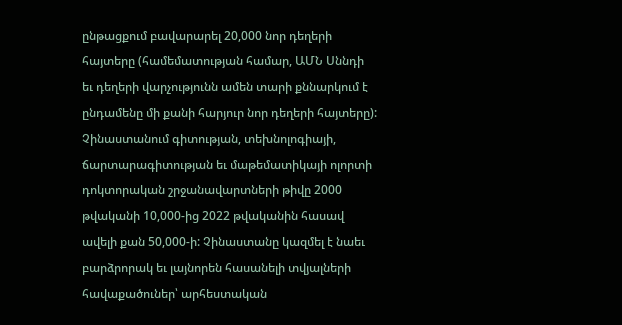ընթացքում բավարարել 20,000 նոր դեղերի հայտերը (համեմատության համար, ԱՄՆ Սննդի եւ դեղերի վարչությունն ամեն տարի քննարկում է ընդամենը մի քանի հարյուր նոր դեղերի հայտերը): Չինաստանում գիտության, տեխնոլոգիայի, ճարտարագիտության եւ մաթեմատիկայի ոլորտի դոկտորական շրջանավարտների թիվը 2000 թվականի 10,000-ից 2022 թվականին հասավ ավելի քան 50,000-ի: Չինաստանը կազմել է նաեւ բարձրորակ եւ լայնորեն հասանելի տվյալների հավաքածուներ՝ արհեստական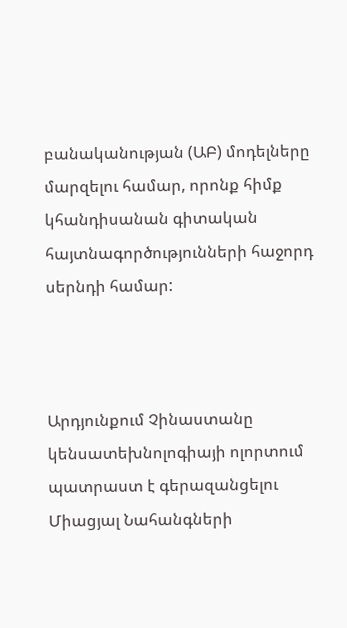բանականության (ԱԲ) մոդելները մարզելու համար, որոնք հիմք կհանդիսանան գիտական հայտնագործությունների հաջորդ սերնդի համար:



Արդյունքում Չինաստանը կենսատեխնոլոգիայի ոլորտում պատրաստ է գերազանցելու Միացյալ Նահանգների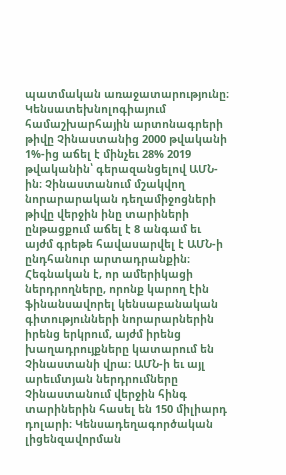պատմական առաջատարությունը։ Կենսատեխնոլոգիայում համաշխարհային արտոնագրերի թիվը Չինաստանից 2000 թվականի 1%-ից աճել է մինչեւ 28% 2019 թվականին՝ գերազանցելով ԱՄՆ-ին։ Չինաստանում մշակվող նորարարական դեղամիջոցների թիվը վերջին ինը տարիների ընթացքում աճել է 8 անգամ եւ այժմ գրեթե հավասարվել է ԱՄՆ-ի ընդհանուր արտադրանքին։ Հեգնական է, որ ամերիկացի ներդրողները, որոնք կարող էին ֆինանսավորել կենսաբանական գիտությունների նորարարներին իրենց երկրում, այժմ իրենց խաղադրույքները կատարում են Չինաստանի վրա։ ԱՄՆ-ի եւ այլ արեւմտյան ներդրումները Չինաստանում վերջին հինգ տարիներին հասել են 150 միլիարդ դոլարի։ Կենսադեղագործական լիցենզավորման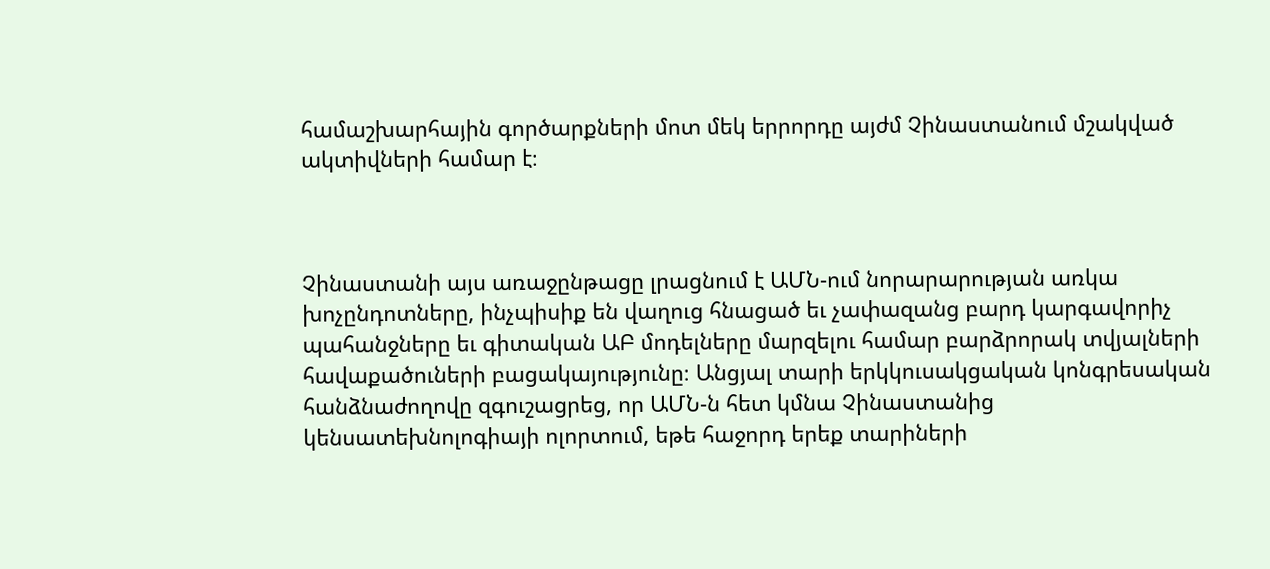համաշխարհային գործարքների մոտ մեկ երրորդը այժմ Չինաստանում մշակված ակտիվների համար է։



Չինաստանի այս առաջընթացը լրացնում է ԱՄՆ-ում նորարարության առկա խոչընդոտները, ինչպիսիք են վաղուց հնացած եւ չափազանց բարդ կարգավորիչ պահանջները եւ գիտական ԱԲ մոդելները մարզելու համար բարձրորակ տվյալների հավաքածուների բացակայությունը։ Անցյալ տարի երկկուսակցական կոնգրեսական հանձնաժողովը զգուշացրեց, որ ԱՄՆ-ն հետ կմնա Չինաստանից կենսատեխնոլոգիայի ոլորտում, եթե հաջորդ երեք տարիների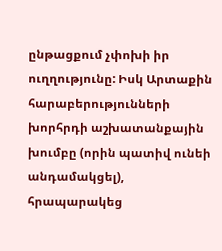ընթացքում չփոխի իր ուղղությունը: Իսկ Արտաքին հարաբերությունների խորհրդի աշխատանքային խումբը (որին պատիվ ունեի անդամակցել), հրապարակեց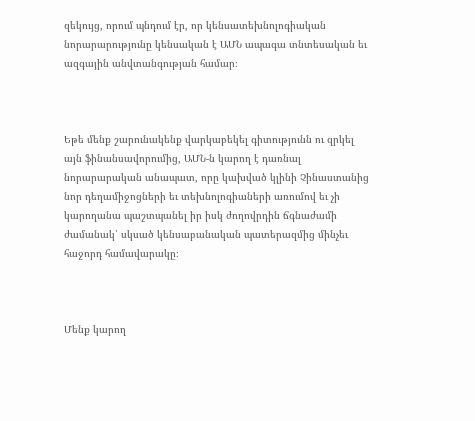զեկույց, որում պնդում էր, որ կենսատեխնոլոգիական նորարարությունը կենսական է ԱՄՆ ապագա տնտեսական եւ ազգային անվտանգության համար։



Եթե մենք շարունակենք վարկաբեկել գիտությունն ու զրկել այն ֆինանսավորումից, ԱՄՆ-ն կարող է դառնալ նորարարական անապատ, որը կախված կլինի Չինաստանից նոր դեղամիջոցների եւ տեխնոլոգիաների առումով եւ չի կարողանա պաշտպանել իր իսկ ժողովրդին ճգնաժամի ժամանակ՝ սկսած կենսաբանական պատերազմից մինչեւ հաջորդ համավարակը։



Մենք կարող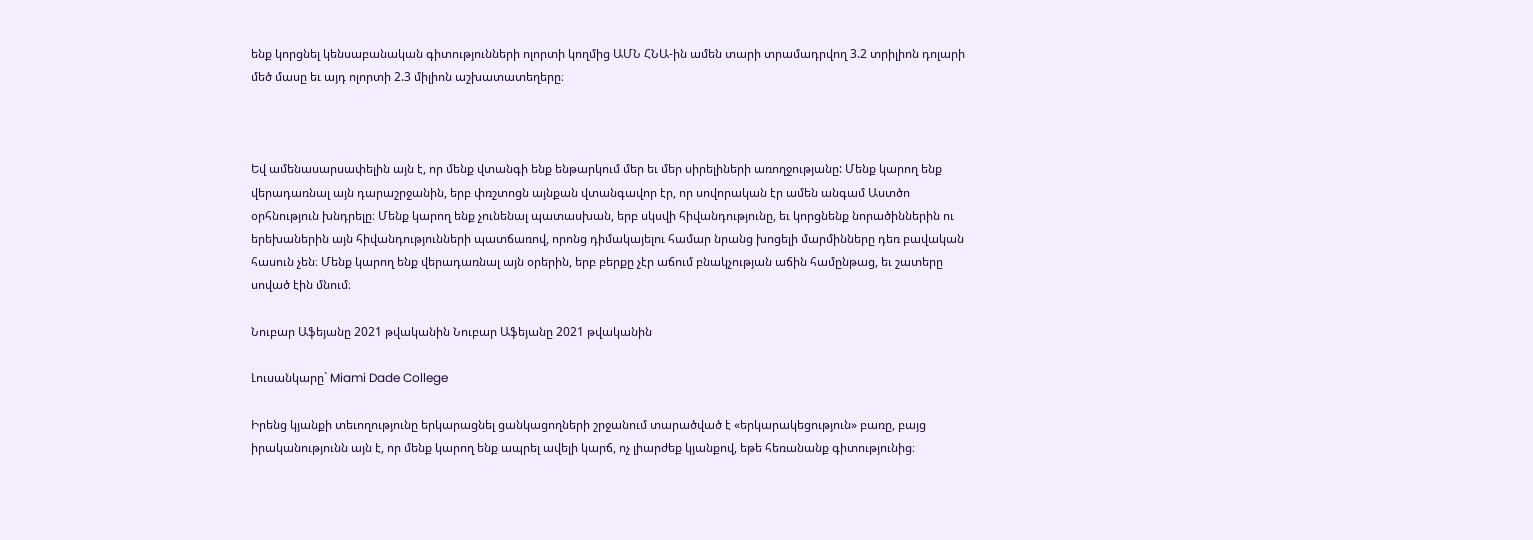ենք կորցնել կենսաբանական գիտությունների ոլորտի կողմից ԱՄՆ ՀՆԱ-ին ամեն տարի տրամադրվող 3.2 տրիլիոն դոլարի մեծ մասը եւ այդ ոլորտի 2.3 միլիոն աշխատատեղերը։



Եվ ամենասարսափելին այն է, որ մենք վտանգի ենք ենթարկում մեր եւ մեր սիրելիների առողջությանը: Մենք կարող ենք վերադառնալ այն դարաշրջանին, երբ փռշտոցն այնքան վտանգավոր էր, որ սովորական էր ամեն անգամ Աստծո օրհնություն խնդրելը։ Մենք կարող ենք չունենալ պատասխան, երբ սկսվի հիվանդությունը, եւ կորցնենք նորածիններին ու երեխաներին այն հիվանդությունների պատճառով, որոնց դիմակայելու համար նրանց խոցելի մարմինները դեռ բավական հասուն չեն։ Մենք կարող ենք վերադառնալ այն օրերին, երբ բերքը չէր աճում բնակչության աճին համընթաց, եւ շատերը սոված էին մնում։

Նուբար Աֆեյանը 2021 թվականին Նուբար Աֆեյանը 2021 թվականին

Լուսանկարը` Miami Dade College

Իրենց կյանքի տեւողությունը երկարացնել ցանկացողների շրջանում տարածված է «երկարակեցություն» բառը, բայց իրականությունն այն է, որ մենք կարող ենք ապրել ավելի կարճ, ոչ լիարժեք կյանքով, եթե հեռանանք գիտությունից։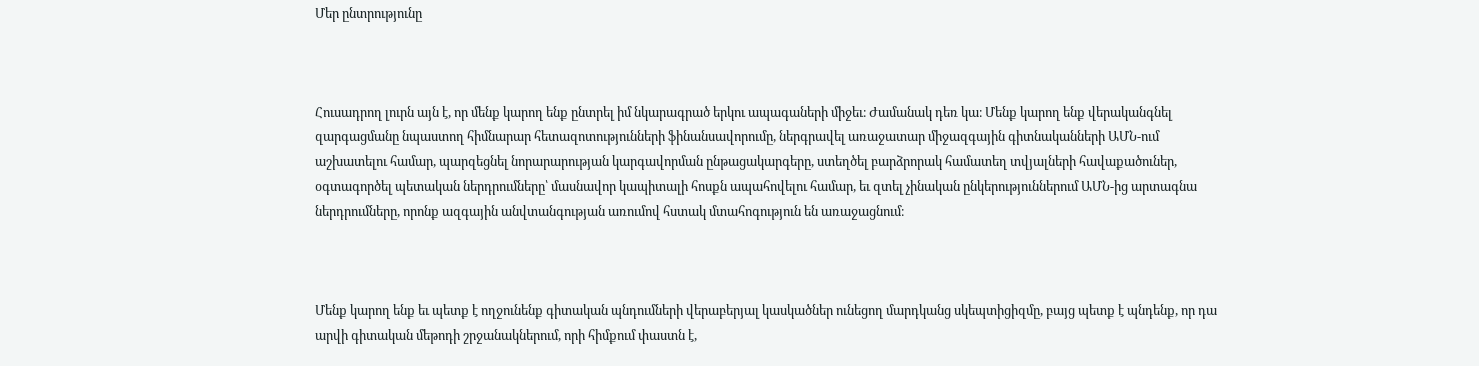Մեր ընտրությունը



Հուսադրող լուրն այն է, որ մենք կարող ենք ընտրել իմ նկարագրած երկու ապագաների միջեւ։ Ժամանակ դեռ կա։ Մենք կարող ենք վերականգնել զարգացմանը նպաստող հիմնարար հետազոտությունների ֆինանսավորումը, ներգրավել առաջատար միջազգային գիտնականների ԱՄՆ-ում աշխատելու համար, պարզեցնել նորարարության կարգավորման ընթացակարգերը, ստեղծել բարձրորակ համատեղ տվյալների հավաքածուներ, օգտագործել պետական ներդրումները՝ մասնավոր կապիտալի հոսքն ապահովելու համար, եւ զտել չինական ընկերություններում ԱՄՆ-ից արտագնա ներդրումները, որոնք ազգային անվտանգության առումով հստակ մտահոգություն են առաջացնում։



Մենք կարող ենք եւ պետք է ողջունենք գիտական պնդումների վերաբերյալ կասկածներ ունեցող մարդկանց սկեպտիցիզմը, բայց պետք է պնդենք, որ դա արվի գիտական մեթոդի շրջանակներում, որի հիմքում փաստն է,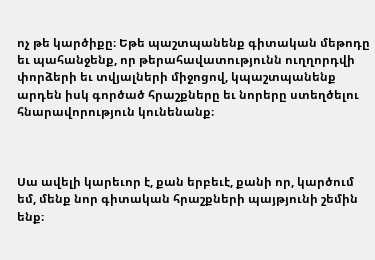ոչ թե կարծիքը։ Եթե պաշտպանենք գիտական մեթոդը եւ պահանջենք, որ թերահավատությունն ուղղորդվի փորձերի եւ տվյալների միջոցով, կպաշտպանենք արդեն իսկ գործած հրաշքները եւ նորերը ստեղծելու հնարավորություն կունենանք։



Սա ավելի կարեւոր է, քան երբեւէ, քանի որ, կարծում եմ, մենք նոր գիտական հրաշքների պայթյունի շեմին ենք։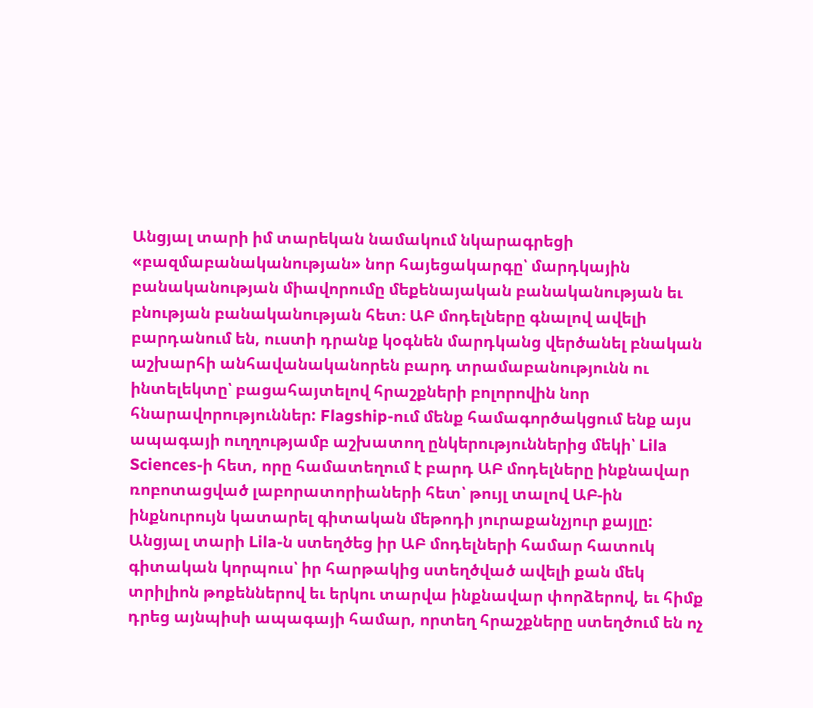Անցյալ տարի իմ տարեկան նամակում նկարագրեցի «բազմաբանականության» նոր հայեցակարգը՝ մարդկային բանականության միավորումը մեքենայական բանականության եւ բնության բանականության հետ։ ԱԲ մոդելները գնալով ավելի բարդանում են, ուստի դրանք կօգնեն մարդկանց վերծանել բնական աշխարհի անհավանականորեն բարդ տրամաբանությունն ու ինտելեկտը՝ բացահայտելով հրաշքների բոլորովին նոր հնարավորություններ: Flagship-ում մենք համագործակցում ենք այս ապագայի ուղղությամբ աշխատող ընկերություններից մեկի՝ Lila Sciences-ի հետ, որը համատեղում է բարդ ԱԲ մոդելները ինքնավար ռոբոտացված լաբորատորիաների հետ՝ թույլ տալով ԱԲ-ին ինքնուրույն կատարել գիտական մեթոդի յուրաքանչյուր քայլը: Անցյալ տարի Lila-ն ստեղծեց իր ԱԲ մոդելների համար հատուկ գիտական կորպուս՝ իր հարթակից ստեղծված ավելի քան մեկ տրիլիոն թոքեններով եւ երկու տարվա ինքնավար փորձերով, եւ հիմք դրեց այնպիսի ապագայի համար, որտեղ հրաշքները ստեղծում են ոչ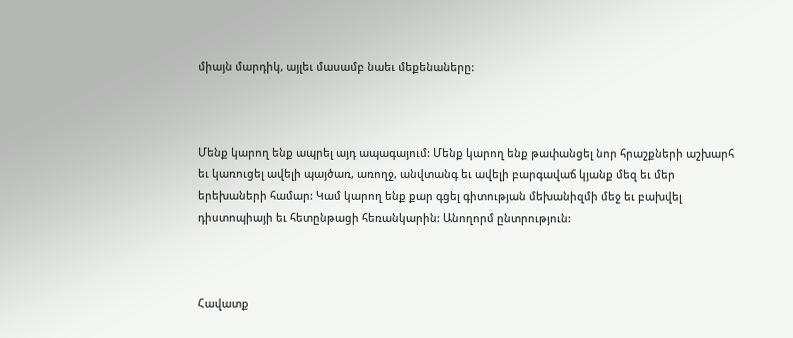միայն մարդիկ, այլեւ մասամբ նաեւ մեքենաները:



Մենք կարող ենք ապրել այդ ապագայում: Մենք կարող ենք թափանցել նոր հրաշքների աշխարհ եւ կառուցել ավելի պայծառ, առողջ, անվտանգ եւ ավելի բարգավաճ կյանք մեզ եւ մեր երեխաների համար: Կամ կարող ենք քար գցել գիտության մեխանիզմի մեջ եւ բախվել դիստոպիայի եւ հետընթացի հեռանկարին: Անողորմ ընտրություն:



Հավատք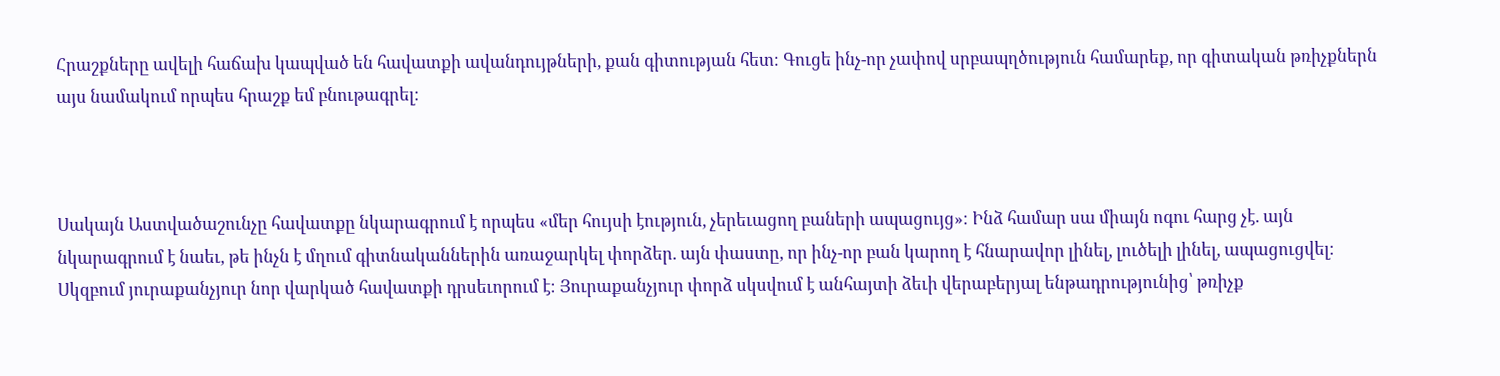Հրաշքները ավելի հաճախ կապված են հավատքի ավանդույթների, քան գիտության հետ։ Գուցե ինչ-որ չափով սրբապղծություն համարեք, որ գիտական թռիչքներն այս նամակում որպես հրաշք եմ բնութագրել։



Սակայն Աստվածաշունչը հավատքը նկարագրում է որպես «մեր հույսի էություն, չերեւացող բաների ապացույց»։ Ինձ համար սա միայն ոգու հարց չէ. այն նկարագրում է նաեւ, թե ինչն է մղում գիտնականներին առաջարկել փորձեր. այն փաստը, որ ինչ-որ բան կարող է հնարավոր լինել, լուծելի լինել, ապացուցվել։ Սկզբում յուրաքանչյուր նոր վարկած հավատքի դրսեւորում է։ Յուրաքանչյուր փորձ սկսվում է անհայտի ձեւի վերաբերյալ ենթադրությունից՝ թռիչք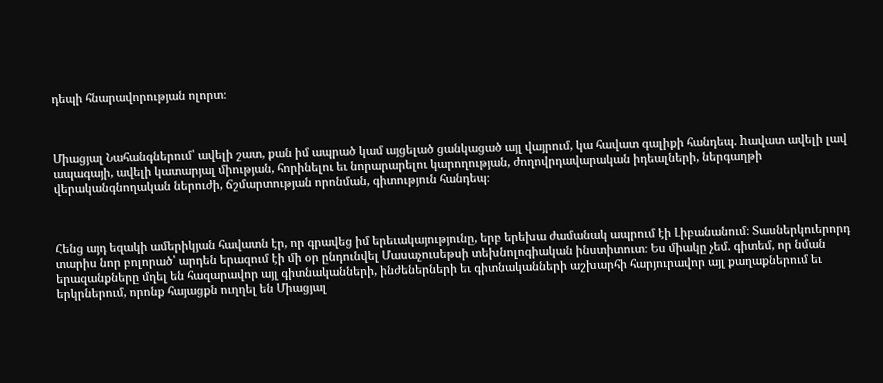դեպի հնարավորության ոլորտ։



Միացյալ Նահանգներում՝ ավելի շատ, քան իմ ապրած կամ այցելած ցանկացած այլ վայրում, կա հավատ գալիքի հանդեպ. hավատ ավելի լավ ապագայի, ավելի կատարյալ միության, հորինելու եւ նորարարելու կարողության, ժողովրդավարական իդեալների, ներգաղթի վերականգնողական ներուժի, ճշմարտության որոնման, գիտություն հանդեպ։



Հենց այդ եզակի ամերիկյան հավատն էր, որ գրավեց իմ երեւակայությունը, երբ երեխա ժամանակ ապրում էի Լիբանանում։ Տասներկուերորդ տարիս նոր բոլորած՝ արդեն երազում էի մի օր ընդունվել Մասաչուսեթսի տեխնոլոգիական ինստիտուտ։ Ես միակը չեմ. գիտեմ, որ նման երազանքները մղել են հազարավոր այլ գիտնականների, ինժեներների եւ գիտնականների աշխարհի հարյուրավոր այլ քաղաքներում եւ երկրներում, որոնք հայացքն ուղղել են Միացյալ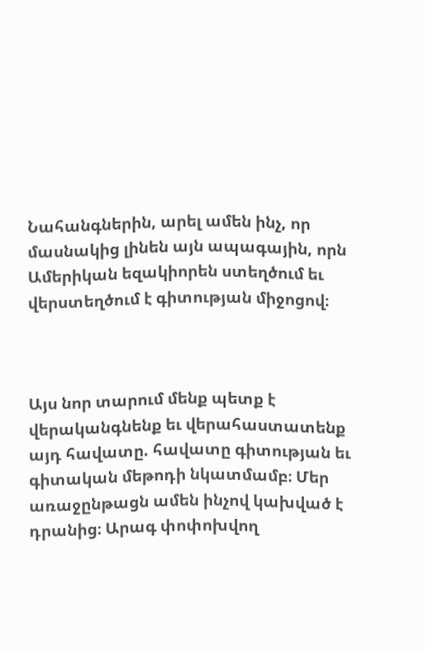Նահանգներին, արել ամեն ինչ, որ մասնակից լինեն այն ապագային, որն Ամերիկան եզակիորեն ստեղծում եւ վերստեղծում է գիտության միջոցով։



Այս նոր տարում մենք պետք է վերականգնենք եւ վերահաստատենք այդ հավատը. հավատը գիտության եւ գիտական մեթոդի նկատմամբ։ Մեր առաջընթացն ամեն ինչով կախված է դրանից։ Արագ փոփոխվող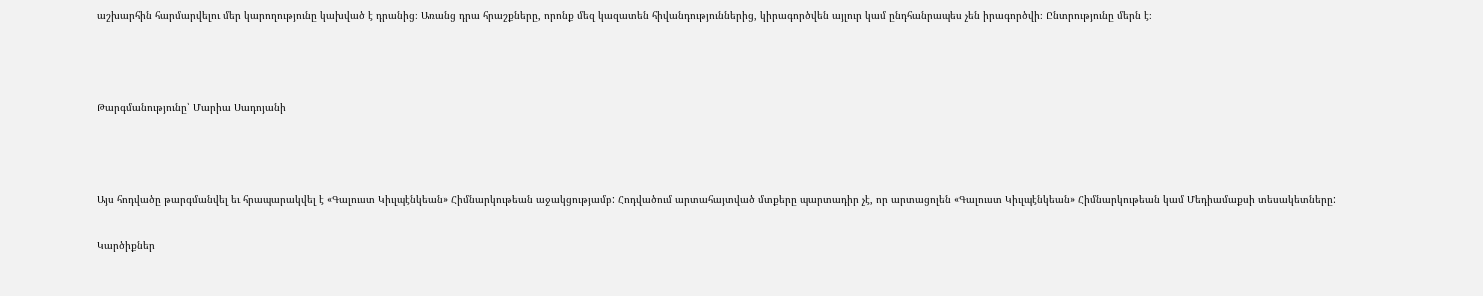աշխարհին հարմարվելու մեր կարողությունը կախված է դրանից։ Առանց դրա հրաշքները, որոնք մեզ կազատեն հիվանդություններից, կիրագործվեն այլուր կամ ընդհանրապես չեն իրագործվի։ Ընտրությունը մերն է։



Թարգմանությունը՝ Մարիա Սադոյանի



Այս հոդվածը թարգմանվել եւ հրապարակվել է «Գալուստ Կիւլպէնկեան» Հիմնարկութեան աջակցությամբ: Հոդվածում արտահայտված մտքերը պարտադիր չէ, որ արտացոլեն «Գալուստ Կիւլպէնկեան» Հիմնարկութեան կամ Մեդիամաքսի տեսակետները:

Կարծիքներ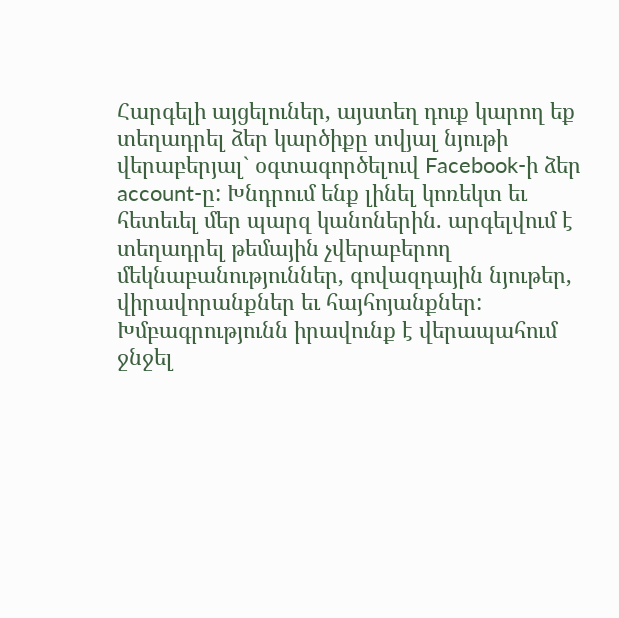Հարգելի այցելուներ, այստեղ դուք կարող եք տեղադրել ձեր կարծիքը տվյալ նյութի վերաբերյալ` օգտագործելուվ Facebook-ի ձեր account-ը: Խնդրում ենք լինել կոռեկտ եւ հետեւել մեր պարզ կանոներին. արգելվում է տեղադրել թեմային չվերաբերող մեկնաբանություններ, գովազդային նյութեր, վիրավորանքներ եւ հայհոյանքներ: Խմբագրությունն իրավունք է վերապահում ջնջել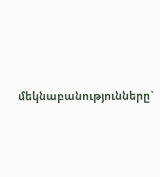մեկնաբանությունները`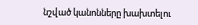նշված կանոնները խախտելու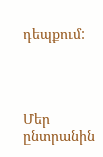դեպքում:




Մեր ընտրանին